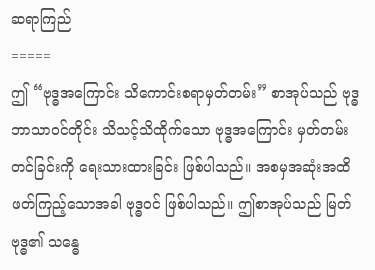ဆရာကြည်
=====
ဤ “ဗုဒ္ဓအကြောင်း သိကောင်းစရာမှတ်တမ်း” စာအုပ်သည် ဗုဒ္ဓဘာသာဝင်တိုင်း သိသင့်သိထိုက်သော ဗုဒ္ဓအကြောင်း မှတ်တမ်းတင်ခြင်းကို ရေးသားထားခြင်း ဖြစ်ပါသည်။ အစမှအဆုံးအထိ ဖတ်ကြည့်သောအခါ ဗုဒ္ဓဝင် ဖြစ်ပါသည်။ ဤစာအုပ်သည် မြတ်ဗုဒ္ဓ၏ သန္ဓေ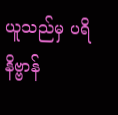ယူသည်မှ ပရိနိဗ္ဗာန်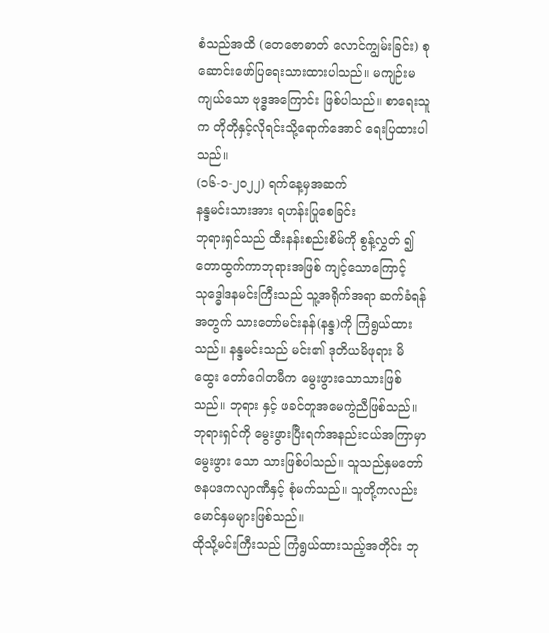စံသည်အထိ (တေဇောဓာတ် လောင်ကျွမ်းခြင်း) စုဆောင်းဖော်ပြရေးသားထားပါသည်။ မကျဉ်းမကျယ်သော ဗုဒ္ဓအကြောင်း ဖြစ်ပါသည်။ စာရေးသူက တိုတိုနှင့်လိုရင်းသို့ရောက်အောင် ရေးပြထားပါသည်။
(၁၆-၁-၂၀၂၂) ရက်နေ့မှအဆက်
နန္ဒမင်းသားအား ရဟန်းပြုစေခြင်း
ဘုရားရှင်သည် ထီးနန်းစည်းစိမ်ကို စွန့်လွှတ် ၍ တောထွက်ကာဘုရားအဖြစ် ကျင့်သောကြောင့် သုဒ္ဓေါဒနမင်းကြီးသည် သူ့အရိုက်အရာ ဆက်ခံရန် အတွက် သားတော်မင်းနန်(နန္ဒ)ကို ကြံရွယ်ထား သည်။ နန္ဒမင်းသည် မင်း၏ ဒုတိယမိဖုရား မိထွေး တော်ဂေါတမီက မွေးဖွားသောသားဖြစ်သည်။ ဘုရား နှင့် ဖခင်တူအမေကွဲညီဖြစ်သည်။ ဘုရားရှင်ကို မွေးဖွားပြီးရက်အနည်းငယ်အကြာမှာ မွေးဖွား သော သားဖြစ်ပါသည်။ သူသည်နှမတော် ဇနပဒကလျာဏီနှင့် စုံမက်သည်။ သူတို့ကလည်း မောင်နှမများဖြစ်သည်။
ထိုသို့မင်းကြီးသည် ကြံရွယ်ထားသည့်အတိုင်း ဘု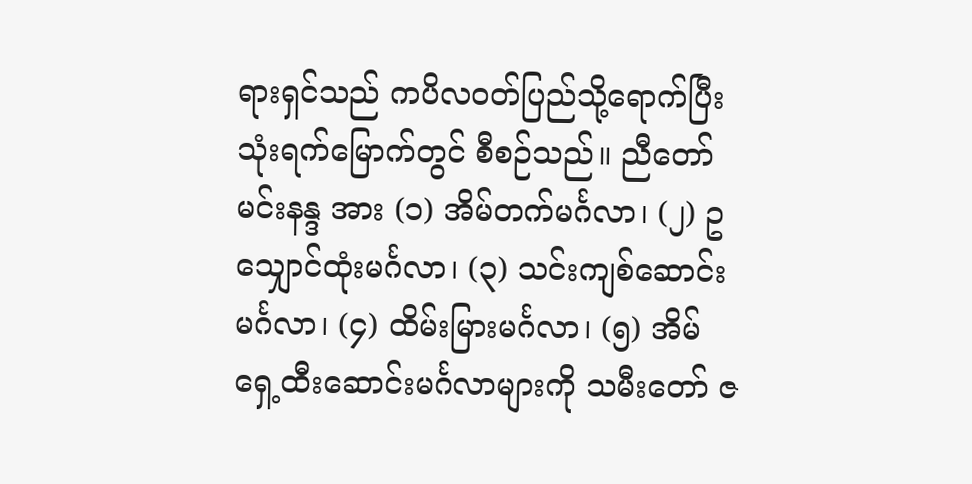ရားရှင်သည် ကပိလဝတ်ပြည်သို့ရောက်ပြီး သုံးရက်မြောက်တွင် စီစဉ်သည်။ ညီတော်မင်းနန္ဒ အား (၁) အိမ်တက်မင်္ဂလာ၊ (၂) ဥသျှောင်ထုံးမင်္ဂလာ၊ (၃) သင်းကျစ်ဆောင်းမင်္ဂလာ၊ (၄) ထိမ်းမြားမင်္ဂလာ၊ (၅) အိမ်ရှေ့ထီးဆောင်းမင်္ဂလာများကို သမီးတော် ဇ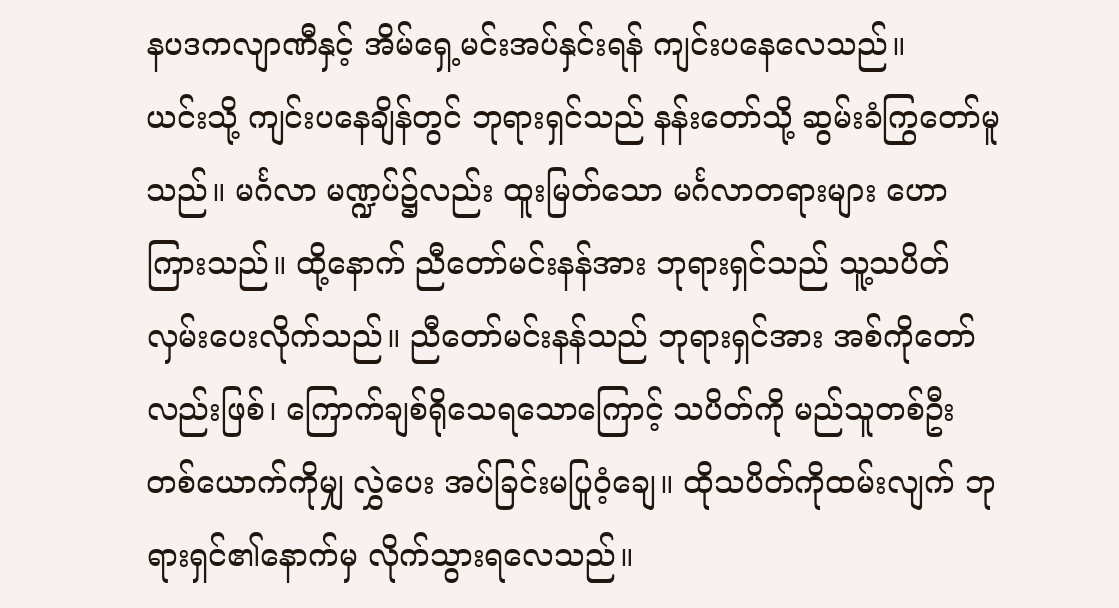နပဒကလျာဏီနှင့် အိမ်ရှေ့မင်းအပ်နှင်းရန် ကျင်းပနေလေသည်။
ယင်းသို့ ကျင်းပနေချိန်တွင် ဘုရားရှင်သည် နန်းတော်သို့ ဆွမ်းခံကြွတော်မူသည်။ မင်္ဂလာ မဏ္ဍပ်၌လည်း ထူးမြတ်သော မင်္ဂလာတရားများ ဟောကြားသည်။ ထို့နောက် ညီတော်မင်းနန်အား ဘုရားရှင်သည် သူ့သပိတ်လှမ်းပေးလိုက်သည်။ ညီတော်မင်းနန်သည် ဘုရားရှင်အား အစ်ကိုတော် လည်းဖြစ်၊ ကြောက်ချစ်ရိုသေရသောကြောင့် သပိတ်ကို မည်သူတစ်ဦးတစ်ယောက်ကိုမျှ လွှဲပေး အပ်ခြင်းမပြုဝံ့ချေ။ ထိုသပိတ်ကိုထမ်းလျက် ဘုရားရှင်၏နောက်မှ လိုက်သွားရလေသည်။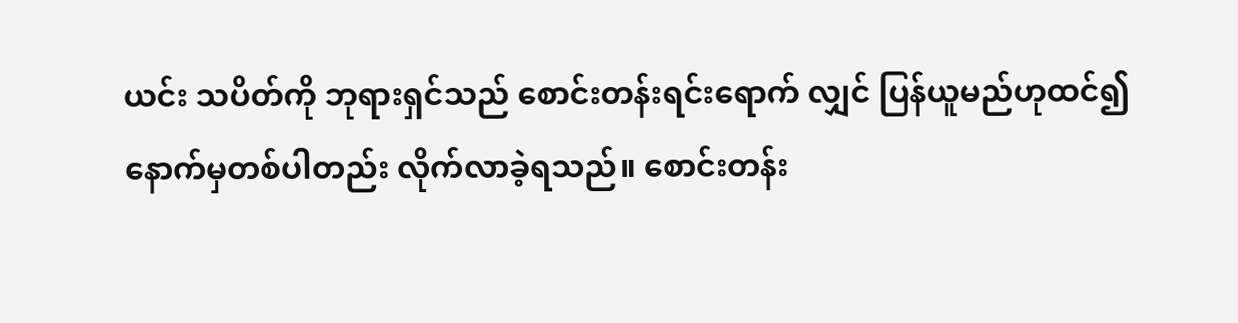ယင်း သပိတ်ကို ဘုရားရှင်သည် စောင်းတန်းရင်းရောက် လျှင် ပြန်ယူမည်ဟုထင်၍ နောက်မှတစ်ပါတည်း လိုက်လာခဲ့ရသည်။ စောင်းတန်း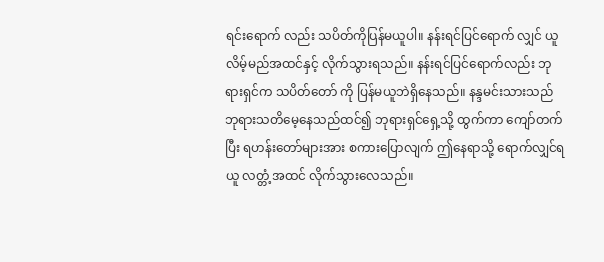ရင်းရောက် လည်း သပိတ်ကိုပြန်မယူပါ။ နန်းရင်ပြင်ရောက် လျှင် ယူလိမ့်မည်အထင်နှင့် လိုက်သွားရသည်။ နန်းရင်ပြင်ရောက်လည်း ဘုရားရှင်က သပိတ်တော် ကို ပြန်မယူဘဲရှိနေသည်။ နန္ဒမင်းသားသည် ဘုရားသတိမေ့နေသည်ထင်၍ ဘုရားရှင်ရှေ့သို့ ထွက်ကာ ကျော်တက်ပြီး ရဟန်းတော်များအား စကားပြောလျက် ဤနေရာသို့ ရောက်လျှင်ရယူ လတ္တံ့အထင် လိုက်သွားလေသည်။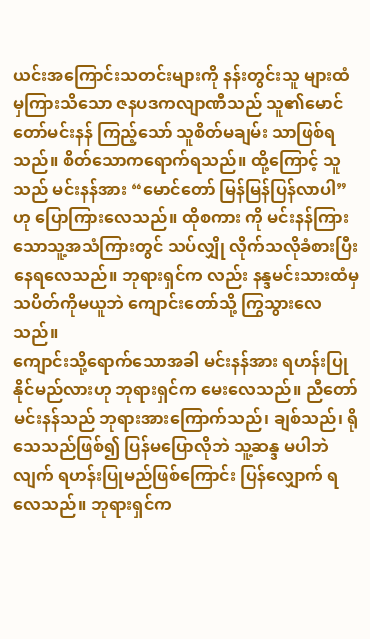ယင်းအကြောင်းသတင်းများကို နန်းတွင်းသူ များထံမှကြားသိသော ဇနပဒကလျာဏီသည် သူ၏မောင်တော်မင်းနန် ကြည့်သော် သူစိတ်မချမ်း သာဖြစ်ရသည်။ စိတ်သောကရောက်ရသည်။ ထို့ကြောင့် သူသည် မင်းနန်အား “မောင်တော် မြန်မြန်ပြန်လာပါ”ဟု ပြောကြားလေသည်။ ထိုစကား ကို မင်းနန်ကြားသောသူ့အသံကြားတွင် သပ်လျှို လိုက်သလိုခံစားပြီးနေရလေသည်။ ဘုရားရှင်က လည်း နန္ဒမင်းသားထံမှ သပိတ်ကိုမယူဘဲ ကျောင်းတော်သို့ ကြွသွားလေသည်။
ကျောင်းသို့ရောက်သောအခါ မင်းနန်အား ရဟန်းပြုနိုင်မည်လားဟု ဘုရားရှင်က မေးလေသည်။ ညီတော်မင်းနန်သည် ဘုရားအားကြောက်သည်၊ ချစ်သည်၊ ရိုသေသည်ဖြစ်၍ ပြန်မပြောလိုဘဲ သူ့ဆန္ဒ မပါဘဲလျက် ရဟန်းပြုမည်ဖြစ်ကြောင်း ပြန်လျှောက် ရလေသည်။ ဘုရားရှင်က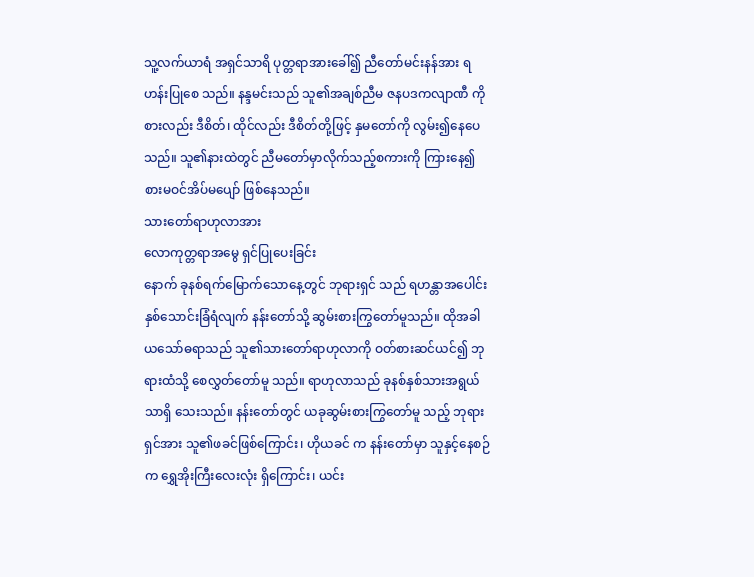သူ့လက်ယာရံ အရှင်သာရိ ပုတ္တရာအားခေါ်၍ ညီတော်မင်းနန်အား ရဟန်းပြုစေ သည်။ နန္ဒမင်းသည် သူ၏အချစ်ညီမ ဇနပဒကလျာဏီ ကို စားလည်း ဒီစိတ်၊ ထိုင်လည်း ဒီစိတ်တို့ဖြင့် နှမတော်ကို လွမ်း၍နေပေသည်။ သူ၏နားထဲတွင် ညီမတော်မှာလိုက်သည့်စကားကို ကြားနေ၍ စားမဝင်အိပ်မပျော် ဖြစ်နေသည်။
သားတော်ရာဟုလာအား
လောကုတ္တရာအမွေ ရှင်ပြုပေးခြင်း
နောက် ခုနစ်ရက်မြောက်သောနေ့တွင် ဘုရားရှင် သည် ရဟန္တာအပေါင်းနှစ်သောင်းခြံရံလျက် နန်းတော်သို့ ဆွမ်းစားကြွတော်မူသည်။ ထိုအခါ ယသော်ဓရာသည် သူ၏သားတော်ရာဟုလာကို ဝတ်စားဆင်ယင်၍ ဘုရားထံသို့ စေလွှတ်တော်မူ သည်။ ရာဟုလာသည် ခုနစ်နှစ်သားအရွယ်သာရှိ သေးသည်။ နန်းတော်တွင် ယခုဆွမ်းစားကြွတော်မူ သည့် ဘုရားရှင်အား သူ၏ဖခင်ဖြစ်ကြောင်း၊ ဟိုယခင် က နန်းတော်မှာ သူနှင့်နေစဉ်က ရွှေအိုးကြီးလေးလုံး ရှိကြောင်း၊ ယင်း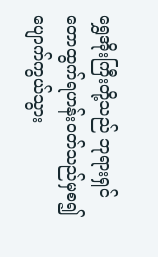ရွှေအိုးကြီးတို့သည် ဘုရားရှင် တောထွက်ရဟန်းဝတ်သည်မှစ၍ ပျောက်ကွယ်သွား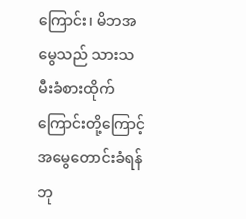ကြောင်း၊ မိဘအမွေသည် သားသမီးခံစားထိုက် ကြောင်းတို့ကြောင့် အမွေတောင်းခံရန် ဘု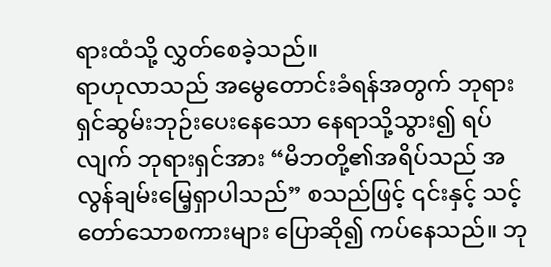ရားထံသို့ လွှတ်စေခဲ့သည်။
ရာဟုလာသည် အမွေတောင်းခံရန်အတွက် ဘုရားရှင်ဆွမ်းဘုဉ်းပေးနေသော နေရာသို့သွား၍ ရပ်လျက် ဘုရားရှင်အား “မိဘတို့၏အရိပ်သည် အလွန်ချမ်းမြေ့ရှာပါသည်” စသည်ဖြင့် ၎င်းနှင့် သင့်တော်သောစကားများ ပြောဆို၍ ကပ်နေသည်။ ဘု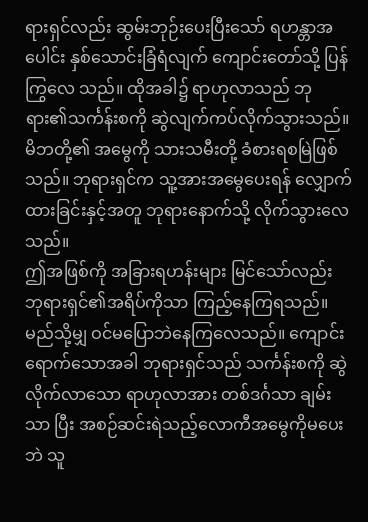ရားရှင်လည်း ဆွမ်းဘုဉ်းပေးပြီးသော် ရဟန္တာအပေါင်း နှစ်သောင်းခြံရံလျက် ကျောင်းတော်သို့ ပြန်ကြွလေ သည်။ ထိုအခါ၌ ရာဟုလာသည် ဘုရား၏သင်္ကန်းစကို ဆွဲလျက်ကပ်လိုက်သွားသည်။ မိဘတို့၏ အမွေကို သားသမီးတို့ ခံစားရစမြဲဖြစ်သည်။ ဘုရားရှင်က သူ့အားအမွေပေးရန် လျှောက်ထားခြင်းနှင့်အတူ ဘုရားနောက်သို့ လိုက်သွားလေသည်။
ဤအဖြစ်ကို အခြားရဟန်းများ မြင်သော်လည်း ဘုရားရှင်၏အရိပ်ကိုသာ ကြည့်နေကြရသည်။ မည်သို့မျှ ဝင်မပြောဘဲနေကြလေသည်။ ကျောင်း ရောက်သောအခါ ဘုရားရှင်သည် သင်္ကန်းစကို ဆွဲလိုက်လာသော ရာဟုလာအား တစ်ဒင်္ဂသာ ချမ်းသာ ပြီး အစဉ်ဆင်းရဲသည့်လောကီအမွေကိုမပေးဘဲ သူ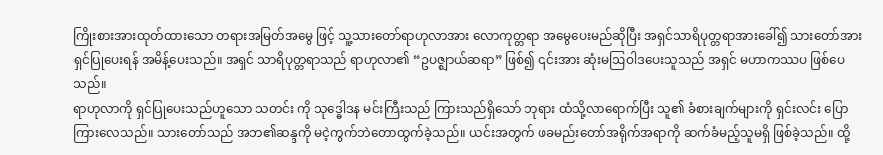ကြိုးစားအားထုတ်ထားသော တရားအမြတ်အမွေ ဖြင့် သူ့သားတော်ရာဟုလာအား လောကုတ္တရာ အမွေပေးမည်ဆိုပြီး အရှင်သာရိပုတ္တရာအားခေါ်၍ သားတော်အား ရှင်ပြုပေးရန် အမိန့်ပေးသည်။ အရှင် သာရိပုတ္တရာသည် ရာဟုလာ၏ “ဥပဇ္ဈာယ်ဆရာ” ဖြစ်၍ ၎င်းအား ဆုံးမဩဝါဒပေးသူသည် အရှင် မဟာကဿပ ဖြစ်ပေသည်။
ရာဟုလာကို ရှင်ပြုပေးသည်ဟူသော သတင်း ကို သုဒ္ဓေါဒန မင်းကြီးသည် ကြားသည်ရှိသော် ဘုရား ထံသို့လာရောက်ပြီး သူ၏ ခံစားချက်များကို ရှင်းလင်း ပြောကြားလေသည်။ သားတော်သည် အဘ၏ဆန္ဒကို မငဲ့ကွက်ဘဲတောထွက်ခဲ့သည်။ ယင်းအတွက် ဖခမည်းတော်အရိုက်အရာကို ဆက်ခံမည့်သူမရှိ ဖြစ်ခဲ့သည်။ ထို့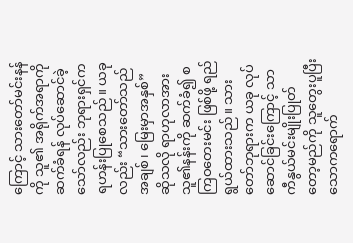ကြောင့် သားတော်မင်းနန်ကို သူ၏ အရိုက်အရာကိုဆက်ခံရန် လုပ်ဆောင်ခဲ့သော်လည်း ဘုရားရှင်က ရဟန်းပြုစေသည်။ ယခုလည်း “သားတော်သည် အချစ်၊ မြေးမှာအနှစ်” ဆိုသလို ရာဟုလာအား သူ၏နန်းကို ဆက်ခံ၍ စကြဝတေးမင်း ဖြစ်ဖို့ ရည်ရွယ်ထားသည်။ သားတော်ဘုရားက ယခု လုပ်ဆောင်ခြင်းကြောင့် သာကီနွယ်မင်းမျိုးပြုတ် တော့မည်ကို သူတွေးပူပြီး သောကရောက်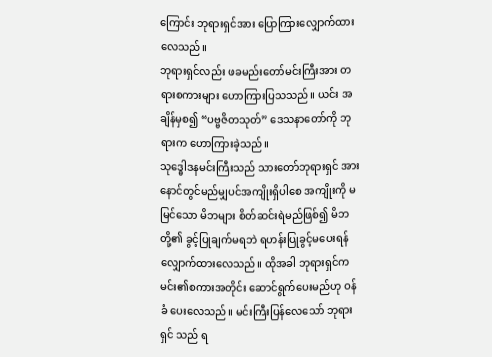ကြောင်း ဘုရားရှင်အား ပြောကြားလျှောက်ထားလေသည်။
ဘုရားရှင်လည်း ဖခမည်းတော်မင်းကြီးအား တရားစကားများ ဟောကြားပြသသည်။ ယင်း အချိန်မှစ၍ “ပဗ္ဗဇိတသုတ်” ဒေသနာတော်ကို ဘုရားက ဟောကြားခဲ့သည်။
သုဒ္ဓေါဒနမင်းကြီးသည် သားတော်ဘုရားရှင် အား နောင်တွင်မည်မျှပင်အကျိုးရှိပါစေ အကျိုးကို မမြင်သော မိဘများ စိတ်ဆင်းရဲမည်ဖြစ်၍ မိဘ တို့၏ ခွင့်ပြုချက်မရဘဲ ရဟန်းပြုခွင့်မပေးရန် လျှောက်ထားလေသည်။ ထိုအခါ ဘုရားရှင်က မင်း၏စကားအတိုင်း ဆောင်ရွက်ပေးမည်ဟု ဝန်ခံ ပေးလေသည်။ မင်းကြီးပြန်လေသော် ဘုရားရှင် သည် ရ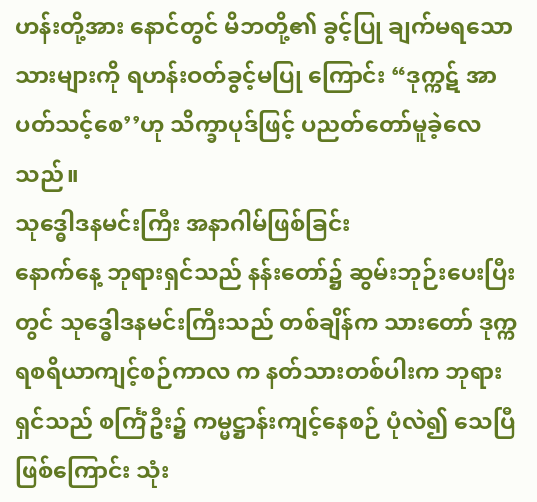ဟန်းတို့အား နောင်တွင် မိဘတို့၏ ခွင့်ပြု ချက်မရသော သားများကို ရဟန်းဝတ်ခွင့်မပြု ကြောင်း “ဒုက္ကဋ် အာပတ်သင့်စေ’’ဟု သိက္ခာပုဒ်ဖြင့် ပညတ်တော်မူခဲ့လေသည်။
သုဒ္ဓေါဒနမင်းကြီး အနာဂါမ်ဖြစ်ခြင်း
နောက်နေ့ ဘုရားရှင်သည် နန်းတော်၌ ဆွမ်းဘုဉ်းပေးပြီးတွင် သုဒ္ဓေါဒနမင်းကြီးသည် တစ်ချိန်က သားတော် ဒုက္ကရစရိယာကျင့်စဉ်ကာလ က နတ်သားတစ်ပါးက ဘုရားရှင်သည် စင်္ကြံဦး၌ ကမ္မဋ္ဌာန်းကျင့်နေစဉ် ပုံလဲ၍ သေပြီဖြစ်ကြောင်း သုံး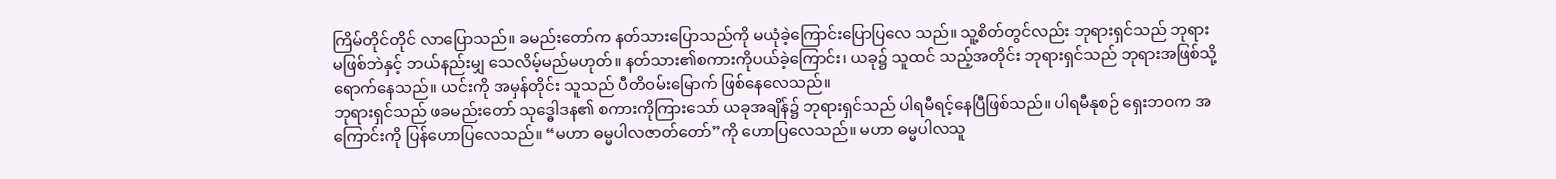ကြိမ်တိုင်တိုင် လာပြောသည်။ ခမည်းတော်က နတ်သားပြောသည်ကို မယုံခဲ့ကြောင်းပြောပြလေ သည်။ သူ့စိတ်တွင်လည်း ဘုရားရှင်သည် ဘုရား မဖြစ်ဘဲနှင့် ဘယ်နည်းမျှ သေလိမ့်မည်မဟုတ်။ နတ်သား၏စကားကိုပယ်ခဲ့ကြောင်း၊ ယခု၌ သူထင် သည့်အတိုင်း ဘုရားရှင်သည် ဘုရားအဖြစ်သို့ ရောက်နေသည်။ ယင်းကို အမှန်တိုင်း သူသည် ပီတိဝမ်းမြောက် ဖြစ်နေလေသည်။
ဘုရားရှင်သည် ဖခမည်းတော် သုဒ္ဓေါဒန၏ စကားကိုကြားသော် ယခုအချိန်၌ ဘုရားရှင်သည် ပါရမီရင့်နေပြီဖြစ်သည်။ ပါရမီနုစဉ် ရှေးဘဝက အကြောင်းကို ပြန်ဟောပြလေသည်။ “မဟာ ဓမ္မပါလဇာတ်တော်”ကို ဟောပြလေသည်။ မဟာ ဓမ္မပါလသူ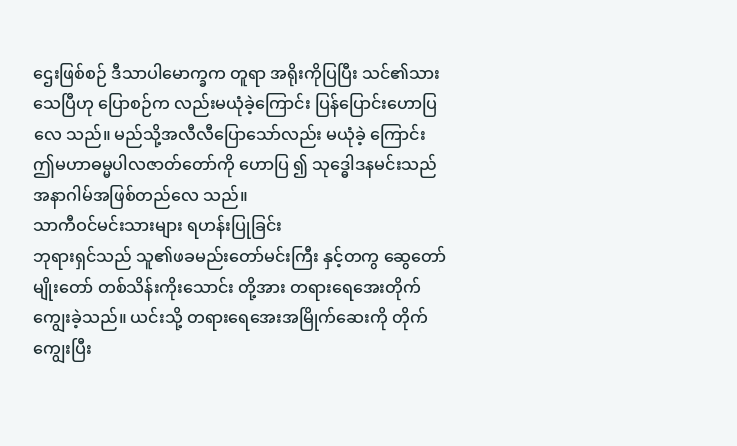ဌေးဖြစ်စဉ် ဒီသာပါမောက္ခက တူရာ အရိုးကိုပြပြီး သင်၏သားသေပြီဟု ပြောစဉ်က လည်းမယုံခဲ့ကြောင်း ပြန်ပြောင်းဟောပြလေ သည်။ မည်သို့အလီလီပြောသော်လည်း မယုံခဲ့ ကြောင်း ဤမဟာဓမ္မပါလဇာတ်တော်ကို ဟောပြ ၍ သုဒ္ဓေါဒနမင်းသည် အနာဂါမ်အဖြစ်တည်လေ သည်။
သာကီဝင်မင်းသားများ ရဟန်းပြုခြင်း
ဘုရားရှင်သည် သူ၏ဖခမည်းတော်မင်းကြီး နှင့်တကွ ဆွေတော်မျိုးတော် တစ်သိန်းကိုးသောင်း တို့အား တရားရေအေးတိုက်ကျွေးခဲ့သည်။ ယင်းသို့ တရားရေအေးအမြိုက်ဆေးကို တိုက်ကျွေးပြီး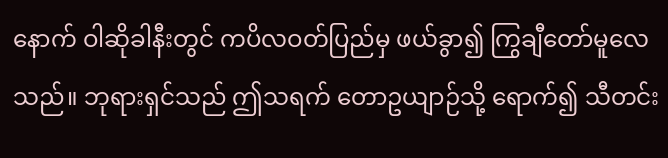နောက် ဝါဆိုခါနီးတွင် ကပိလဝတ်ပြည်မှ ဖယ်ခွာ၍ ကြွချီတော်မူလေသည်။ ဘုရားရှင်သည် ဤသရက် တောဥယျာဉ်သို့ ရောက်၍ သီတင်း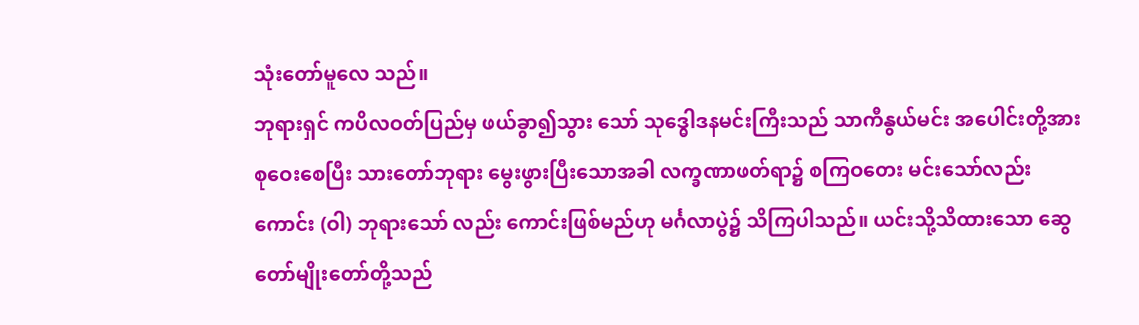သုံးတော်မူလေ သည်။
ဘုရားရှင် ကပိလဝတ်ပြည်မှ ဖယ်ခွာ၍သွား သော် သုဒ္ဓေါဒနမင်းကြီးသည် သာကီနွယ်မင်း အပေါင်းတို့အားစုဝေးစေပြီး သားတော်ဘုရား မွေးဖွားပြီးသောအခါ လက္ခဏာဖတ်ရာ၌ စကြဝတေး မင်းသော်လည်းကောင်း (ဝါ) ဘုရားသော် လည်း ကောင်းဖြစ်မည်ဟု မင်္ဂလာပွဲ၌ သိကြပါသည်။ ယင်းသို့သိထားသော ဆွေတော်မျိုးတော်တို့သည်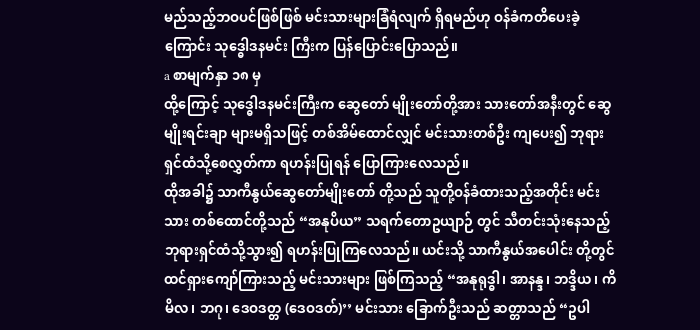မည်သည့်ဘဝပင်ဖြစ်ဖြစ် မင်းသားများခြံရံလျက် ရှိရမည်ဟု ဝန်ခံကတိပေးခဲ့ကြောင်း သုဒ္ဓေါဒနမင်း ကြီးက ပြန်ပြောင်းပြောသည်။
a စာမျက်နှာ ၁၈ မှ
ထို့ကြောင့် သုဒ္ဓေါဒနမင်းကြီးက ဆွေတော် မျိုးတော်တို့အား သားတော်အနီးတွင် ဆွေမျိုးရင်းချာ များမရှိသဖြင့် တစ်အိမ်ထောင်လျှင် မင်းသားတစ်ဦး ကျပေး၍ ဘုရားရှင်ထံသို့စေလွှတ်ကာ ရဟန်းပြုရန် ပြောကြားလေသည်။
ထိုအခါ၌ သာကီနွယ်ဆွေတော်မျိုးတော် တို့သည် သူတို့ဝန်ခံထားသည့်အတိုင်း မင်းသား တစ်ထောင်တို့သည် “အနုပိယ” သရက်တောဥယျာဉ် တွင် သီတင်းသုံးနေသည့် ဘုရားရှင်ထံသို့သွား၍ ရဟန်းပြုကြလေသည်။ ယင်းသို့ သာကီနွယ်အပေါင်း တို့တွင် ထင်ရှားကျော်ကြားသည့် မင်းသားများ ဖြစ်ကြသည့် “အနုရုဒ္ဓါ၊ အာနန္ဒ၊ ဘဒ္ဒိယ၊ ကိမိလ၊ ဘဂု၊ ဒေဝဒတ္တ (ဒေဝဒတ်)’’ မင်းသား ခြောက်ဦးသည် ဆတ္တာသည် “ဥပါ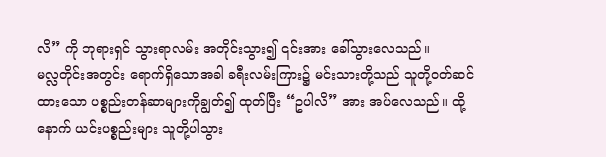လိ” ကို ဘုရားရှင် သွားရာလမ်း အတိုင်းသွား၍ ၎င်းအား ခေါ်သွားလေသည်။
မလ္လတိုင်းအတွင်း ရောက်ရှိသောအခါ ခရီးလမ်းကြား၌ မင်းသားတို့သည် သူတို့ဝတ်ဆင် ထားသော ပစ္စည်းတန်ဆာများကိုချွတ်၍ ထုတ်ပြီး “ဥပါလိ” အား အပ်လေသည်။ ထို့နောက် ယင်းပစ္စည်းများ သူတို့ပါသွား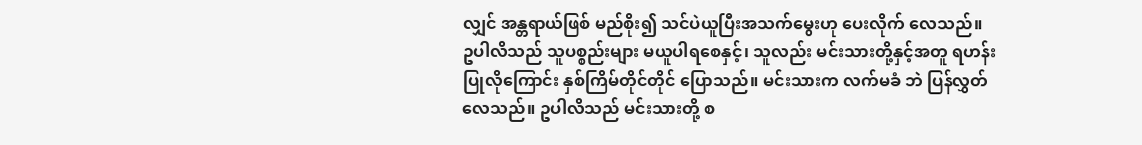လျှင် အန္တရာယ်ဖြစ် မည်စိုး၍ သင်ပဲယူပြီးအသက်မွေးဟု ပေးလိုက် လေသည်။
ဥပါလိသည် သူပစ္စည်းများ မယူပါရစေနှင့်၊ သူလည်း မင်းသားတို့နှင့်အတူ ရဟန်းပြုလိုကြောင်း နှစ်ကြိမ်တိုင်တိုင် ပြောသည်။ မင်းသားက လက်မခံ ဘဲ ပြန်လွှတ်လေသည်။ ဥပါလိသည် မင်းသားတို့ စ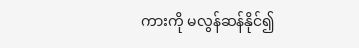ကားကို မလွန်ဆန်နိုင်၍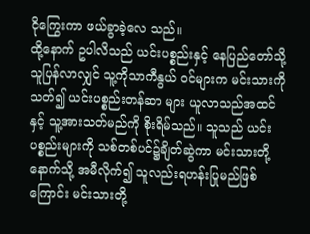ငိုကြွေးကာ ဖယ်ခွာခဲ့လေ သည်။
ထို့နောက် ဥပါလိသည် ယင်းပစ္စည်းနှင့် နေပြည်တော်သို့ သူပြန်လာလျှင် သူ့ကိုသာကီနွယ် ဝင်များက မင်းသားကိုသတ်၍ ယင်းပစ္စည်းတန်ဆာ များ ယူလာသည်အထင်နှင့် သူ့အားသတ်မည်ကို စိုးရိမ်သည်။ သူသည် ယင်းပစ္စည်းများကို သစ်တစ်ပင်၌ချိတ်ဆွဲကာ မင်းသားတို့နောက်သို့ အမီလိုက်၍ သူလည်းရဟန်းပြုမည်ဖြစ်ကြောင်း မင်းသားတို့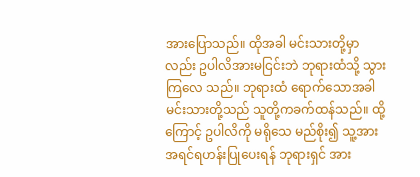အားပြောသည်။ ထိုအခါ မင်းသားတို့မှာ လည်း ဥပါလိအားမငြင်းဘဲ ဘုရားထံသို့ သွားကြလေ သည်။ ဘုရားထံ ရောက်သောအခါ မင်းသားတို့သည် သူတို့ကခက်ထန်သည်။ ထို့ကြောင့် ဥပါလိကို မရိုသေ မည်စိုး၍ သူ့အား အရင်ရဟန်းပြုပေးရန် ဘုရားရှင် အား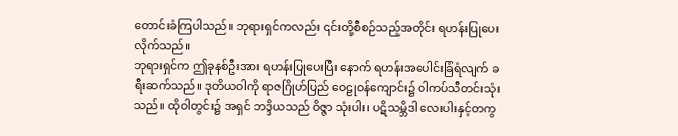တောင်းခံကြပါသည်။ ဘုရားရှင်ကလည်း ၎င်းတို့စီစဉ်သည့်အတိုင်း ရဟန်းပြုပေးလိုက်သည်။
ဘုရားရှင်က ဤခုနစ်ဦးအား ရဟန်းပြုပေးပြီး နောက် ရဟန်းအပေါင်းခြံရံလျက် ခရီးဆက်သည်။ ဒုတိယဝါကို ရာဇဂြိုဟ်ပြည် ဝေဠုဝန်ကျောင်း၌ ဝါကပ်သီတင်းသုံးသည်။ ထိုဝါတွင်း၌ အရှင် ဘဒ္ဒိယသည် ဝိဇ္ဇာ သုံးပါး၊ ပဋိသမ္ဘိဒါ လေးပါးနှင့်တကွ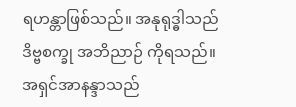ရဟန္တာဖြစ်သည်။ အနုရုဒ္ဓါသည် ဒိဗ္ဗစက္ခု အဘိညာဉ် ကိုရသည်။ အရှင်အာနန္ဒာသည်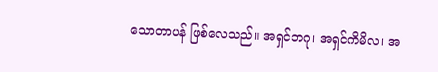သောတာပန် ဖြစ်လေသည်။ အရှင်ဘဂု၊ အရှင်ကိမိလ၊ အ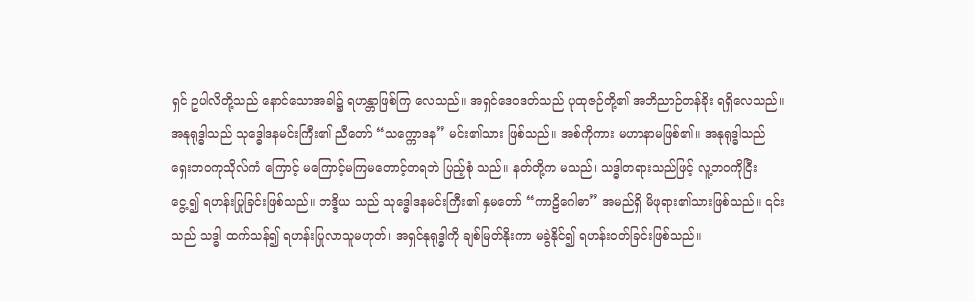ရှင် ဥပါလိတို့သည် နောင်သောအခါ၌ ရဟန္တာဖြစ်ကြ လေသည်။ အရှင်ဒေဝဒတ်သည် ပုထုဇဉ်တို့၏ အဘိညာဉ်တန်ခိုး ရရှိလေသည်။
အနုရုဒ္ဓါသည် သုဒ္ဓေါဒနမင်းကြီး၏ ညီတော် “သက္ကောဒန” မင်း၏သား ဖြစ်သည်။ အစ်ကိုကား မဟာနာမဖြစ်၏။ အနုရုဒ္ဓါသည် ရှေးဘဝကုသိုလ်ကံ ကြောင့် မကြောင့်မကြမတောင့်တရဘဲ ပြည့်စုံ သည်။ နတ်တို့က မသည်၊ သဒ္ဓါတရားသည်ဖြင့် လူ့ဘဝကိုငြီးငွေ့၍ ရဟန်းပြုခြင်းဖြစ်သည်။ ဘဒ္ဒိယ သည် သုဒ္ဓေါဒနမင်းကြီး၏ နှမတော် “ကာဠိဂေါဓာ” အမည်ရှိ မိဖုရား၏သားဖြစ်သည်။ ၎င်းသည် သဒ္ဓါ ထက်သန်၍ ရဟန်းပြုလာသူမဟုတ်၊ အရှင်နုရုဒ္ဓါကို ချစ်မြတ်နိုးကာ မခွဲနိုင်၍ ရဟန်းဝတ်ခြင်းဖြစ်သည်။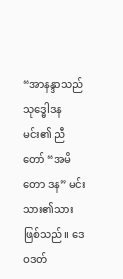“အာနန္ဒာသည် သုဒ္ဓေါဒနမင်း၏ ညီတော် “အမိတော ဒန” မင်းသား၏သား ဖြစ်သည်။ ဒေဝဒတ်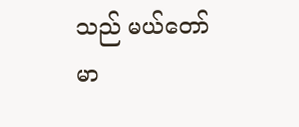သည် မယ်တော် မာ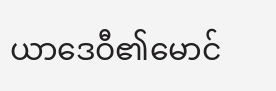ယာဒေဝီ၏မောင်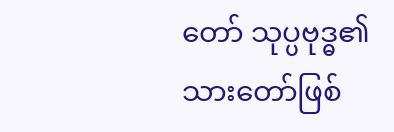တော် သုပ္ပဗုဒ္ဓ၏ သားတော်ဖြစ်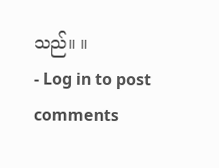သည်။ ။
- Log in to post comments